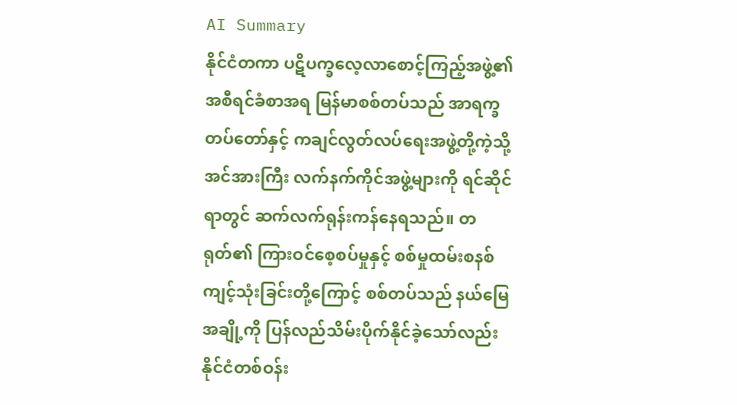AI Summary
နိုင်ငံတကာ ပဋိပက္ခလေ့လာစောင့်ကြည့်အဖွဲ့၏ အစီရင်ခံစာအရ မြန်မာစစ်တပ်သည် အာရက္ခတပ်တော်နှင့် ကချင်လွတ်လပ်ရေးအဖွဲ့တို့ကဲ့သို့ အင်အားကြီး လက်နက်ကိုင်အဖွဲ့များကို ရင်ဆိုင်ရာတွင် ဆက်လက်ရုန်းကန်နေရသည်။ တရုတ်၏ ကြားဝင်စေ့စပ်မှုနှင့် စစ်မှုထမ်းစနစ် ကျင့်သုံးခြင်းတို့ကြောင့် စစ်တပ်သည် နယ်မြေအချို့ကို ပြန်လည်သိမ်းပိုက်နိုင်ခဲ့သော်လည်း နိုင်ငံတစ်ဝန်း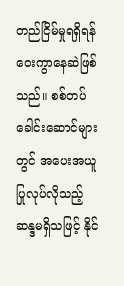တည်ငြိမ်မှုရရှိရန် ဝေးကွာနေဆဲဖြစ်သည်။ စစ်တပ်ခေါင်းဆောင်များတွင် အပေးအယူပြုလုပ်လိုသည့် ဆန္ဒမရှိသဖြင့် နိုင်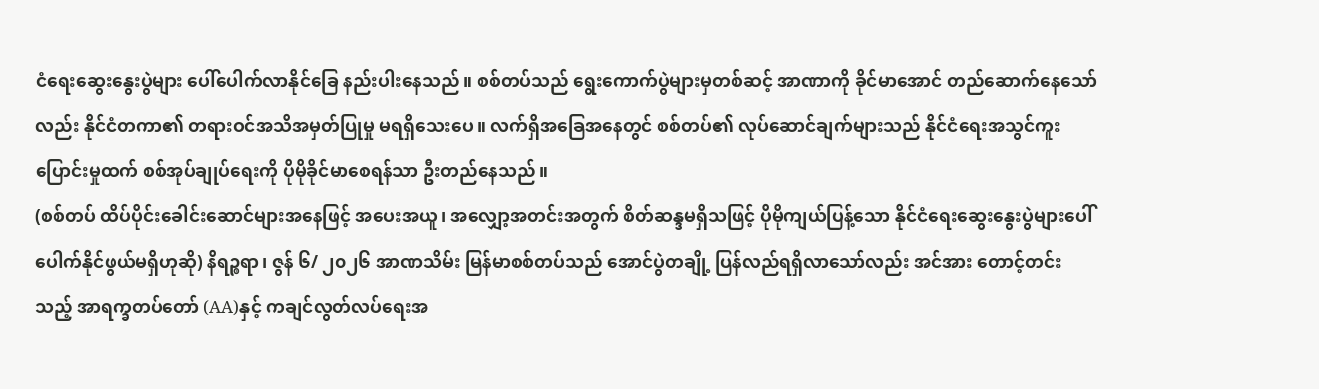ငံရေးဆွေးနွေးပွဲများ ပေါ်ပေါက်လာနိုင်ခြေ နည်းပါးနေသည်။ စစ်တပ်သည် ရွေးကောက်ပွဲများမှတစ်ဆင့် အာဏာကို ခိုင်မာအောင် တည်ဆောက်နေသော်လည်း နိုင်ငံတကာ၏ တရားဝင်အသိအမှတ်ပြုမှု မရရှိသေးပေ။ လက်ရှိအခြေအနေတွင် စစ်တပ်၏ လုပ်ဆောင်ချက်များသည် နိုင်ငံရေးအသွင်ကူးပြောင်းမှုထက် စစ်အုပ်ချုပ်ရေးကို ပိုမိုခိုင်မာစေရန်သာ ဦးတည်နေသည်။
(စစ်တပ် ထိပ်ပိုင်းခေါင်းဆောင်များအနေဖြင့် အပေးအယူ၊ အလျှော့အတင်းအတွက် စိတ်ဆန္ဒမရှိသဖြင့် ပိုမိုကျယ်ပြန့်သော နိုင်ငံရေးဆွေးနွေးပွဲများပေါ်ပေါက်နိုင်ဖွယ်မရှိဟုဆို) နိရဉ္စရာ၊ ဇွန် ၆/ ၂၀၂၆ အာဏသိမ်း မြန်မာစစ်တပ်သည် အောင်ပွဲတချို့ ပြန်လည်ရရှိလာသော်လည်း အင်အား တောင့်တင်းသည့် အာရက္ခတပ်တော် (AA)နှင့် ကချင်လွတ်လပ်ရေးအ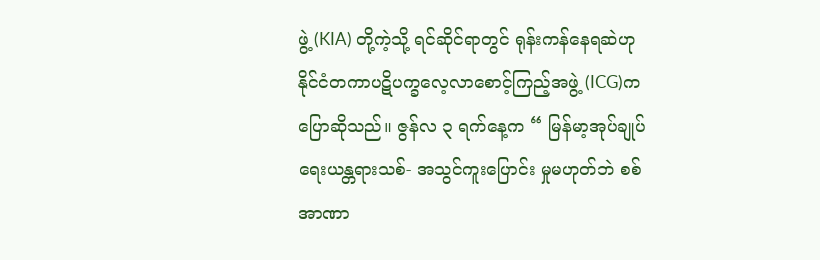ဖွဲ့ (KIA) တို့ကဲ့သို့ ရင်ဆိုင်ရာတွင် ရုန်းကန်နေရဆဲဟု နိုင်ငံတကာပဋိပက္ခလေ့လာစောင့်ကြည့်အဖွဲ့ (ICG)က ပြောဆိုသည်။ ဇွန်လ ၃ ရက်နေ့က “ မြန်မာ့အုပ်ချုပ်ရေးယန္တရားသစ်- အသွင်ကူးပြောင်း မှုမဟုတ်ဘဲ စစ်အာဏာ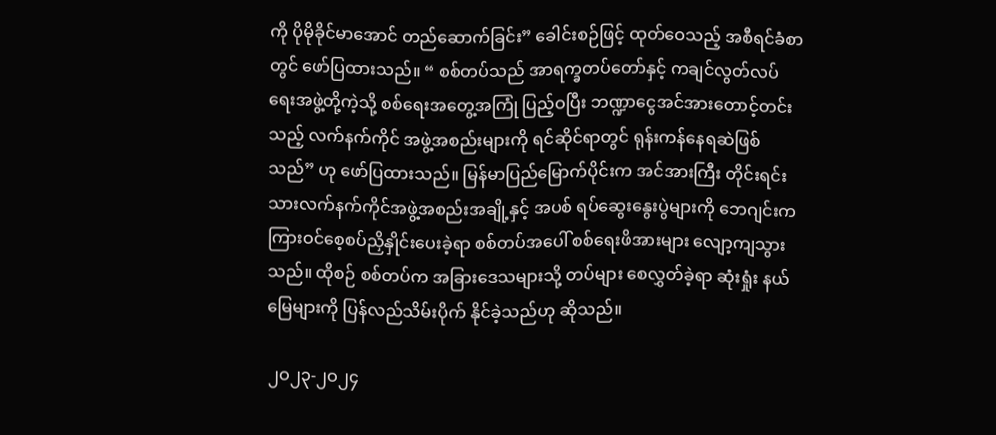ကို ပိုမိုခိုင်မာအောင် တည်ဆောက်ခြင်း” ခေါင်းစဉ်ဖြင့် ထုတ်ဝေသည့် အစီရင်ခံစာတွင် ဖော်ပြထားသည်။ “ စစ်တပ်သည် အာရက္ခတပ်တော်နှင့် ကချင်လွတ်လပ်ရေးအဖွဲ့တို့ကဲ့သို့ စစ်ရေးအတွေ့အကြုံ ပြည့်ဝပြီး ဘဏ္ဍာငွေအင်အားတောင့်တင်းသည့် လက်နက်ကိုင် အဖွဲ့အစည်းများကို ရင်ဆိုင်ရာတွင် ရုန်းကန်နေရဆဲဖြစ်သည်” ဟု ဖော်ပြထားသည်။ မြန်မာပြည်မြောက်ပိုင်းက အင်အားကြီး တိုင်းရင်းသားလက်နက်ကိုင်အဖွဲ့အစည်းအချို့နှင့် အပစ် ရပ်ဆွေးနွေးပွဲများကို ဘေဂျင်းက ကြားဝင်စေ့စပ်ညှိနှိုင်းပေးခဲ့ရာ စစ်တပ်အပေါ် စစ်ရေးဖိအားများ လျော့ကျသွားသည်။ ထိုစဉ် စစ်တပ်က အခြားဒေသများသို့ တပ်များ စေလွှတ်ခဲ့ရာ ဆုံးရှုံး နယ်မြေများကို ပြန်လည်သိမ်းပိုက် နိုင်ခဲ့သည်ဟု ဆိုသည်။

၂ဝ၂၃-၂ဝ၂၄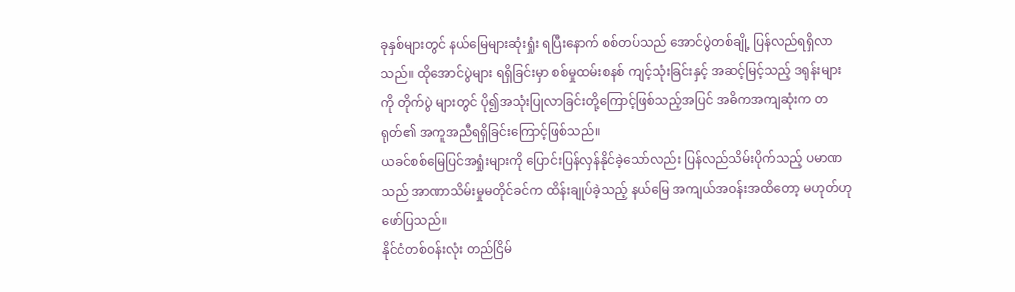ခုနှစ်များတွင် နယ်မြေများဆုံးရှုံး ရပြီးနောက် စစ်တပ်သည် အောင်ပွဲတစ်ချို့ ပြန်လည်ရရှိလာသည်။ ထိုအောင်ပွဲများ ရရှိခြင်းမှာ စစ်မှုထမ်းစနစ် ကျင့်သုံးခြင်းနှင့် အဆင့်မြင့်သည့် ဒရုန်းများကို တိုက်ပွဲ များတွင် ပို၍အသုံးပြုလာခြင်းတို့ကြောင့်ဖြစ်သည့်အပြင် အဓိကအကျဆုံးက တရုတ်၏ အကူအညီရရှိခြင်းကြောင့်ဖြစ်သည်။
ယခင်စစ်မြေပြင်အရှုံးများကို ပြောင်းပြန်လှန်နိုင်ခဲ့သော်လည်း ပြန်လည်သိမ်းပိုက်သည့် ပမာဏသည် အာဏာသိမ်းမှုမတိုင်ခင်က ထိန်းချုပ်ခဲ့သည့် နယ်မြေ အကျယ်အဝန်းအထိတော့ မဟုတ်ဟု ဖော်ပြသည်။
နိုင်ငံတစ်ဝန်းလုံး တည်ငြိမ်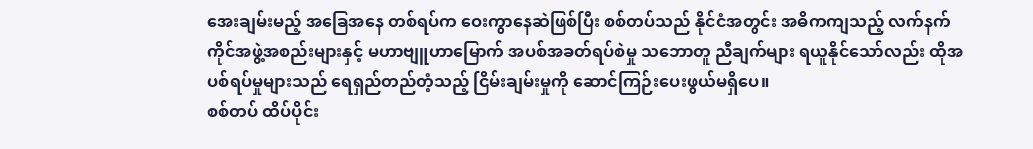အေးချမ်းမည့် အခြေအနေ တစ်ရပ်က ဝေးကွာနေဆဲဖြစ်ပြီး စစ်တပ်သည် နိုင်ငံအတွင်း အဓိကကျသည့် လက်နက်ကိုင်အဖွဲ့အစည်းများနှင့် မဟာဗျူဟာမြောက် အပစ်အခတ်ရပ်စဲမှု သဘောတူ ညီချက်များ ရယူနိုင်သော်လည်း ထိုအပစ်ရပ်မှုများသည် ရေရှည်တည်တံ့သည့် ငြိမ်းချမ်းမှုကို ဆောင်ကြဉ်းပေးဖွယ်မရှိပေ။
စစ်တပ် ထိပ်ပိုင်း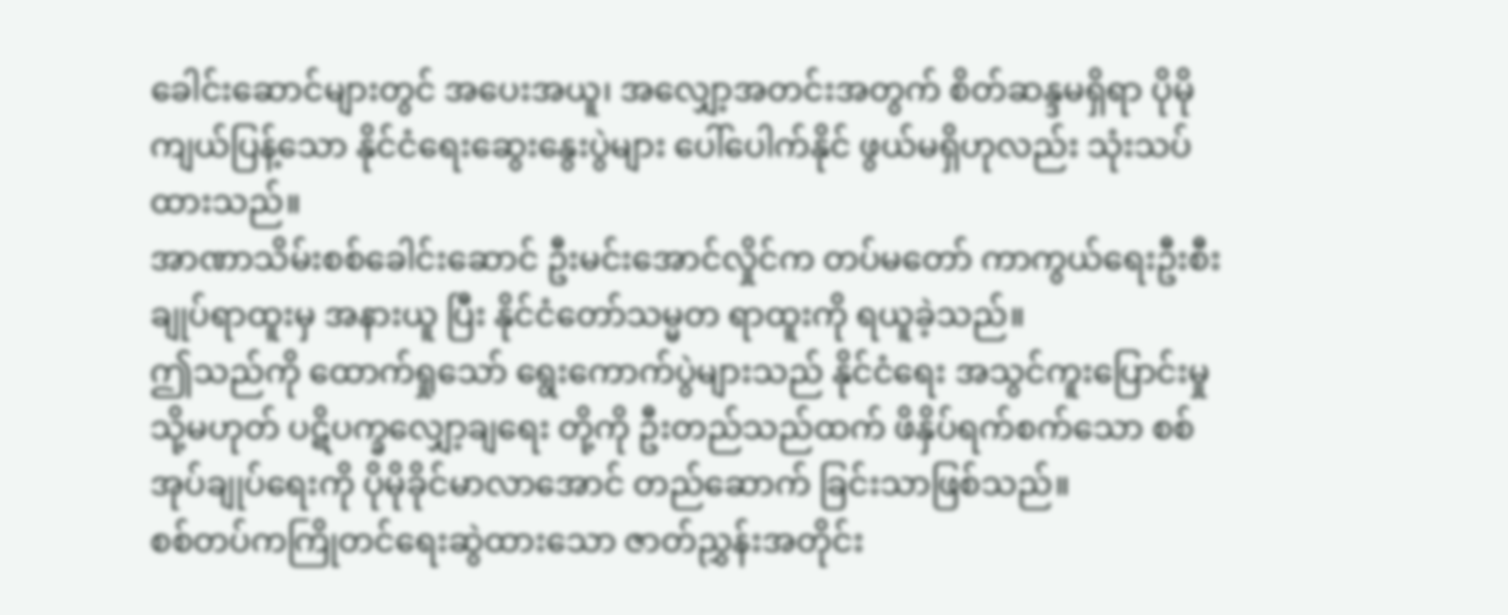ခေါင်းဆောင်များတွင် အပေးအယူ၊ အလျှော့အတင်းအတွက် စိတ်ဆန္ဒမရှိရာ ပိုမိုကျယ်ပြန့်သော နိုင်ငံရေးဆွေးနွေးပွဲများ ပေါ်ပေါက်နိုင် ဖွယ်မရှိဟုလည်း သုံးသပ်ထားသည်။
အာဏာသိမ်းစစ်ခေါင်းဆောင် ဦးမင်းအောင်လှိုင်က တပ်မတော် ကာကွယ်ရေးဦးစီးချုပ်ရာထူးမှ အနားယူ ပြီး နိုင်ငံတော်သမ္မတ ရာထူးကို ရယူခဲ့သည်။
ဤသည်ကို ထောက်ရှုသော် ရွေးကောက်ပွဲများသည် နိုင်ငံရေး အသွင်ကူးပြောင်းမှု သို့မဟုတ် ပဋိပက္ခလျှော့ချရေး တို့ကို ဦးတည်သည်ထက် ဖိနှိပ်ရက်စက်သော စစ် အုပ်ချုပ်ရေးကို ပိုမိုခိုင်မာလာအောင် တည်ဆောက် ခြင်းသာဖြစ်သည်။
စစ်တပ်ကကြိုတင်ရေးဆွဲထားသော ဇာတ်ညွှန်းအတိုင်း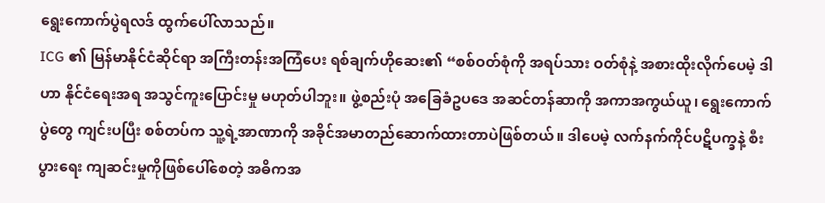ရွေးကောက်ပွဲရလဒ် ထွက်ပေါ်လာသည်။
ICG ၏ မြန်မာနိုင်ငံဆိုင်ရာ အကြီးတန်းအကြံပေး ရစ်ချက်ဟိုဆေး၏ “စစ်ဝတ်စုံကို အရပ်သား ဝတ်စုံနဲ့ အစားထိုးလိုက်ပေမဲ့ ဒါဟာ နိုင်ငံရေးအရ အသွင်ကူးပြောင်းမှု မဟုတ်ပါဘူး။ ဖွဲ့စည်းပုံ အခြေခံဥပဒေ အဆင်တန်ဆာကို အကာအကွယ်ယူ၊ ရွေးကောက်ပွဲတွေ ကျင်းပပြီး စစ်တပ်က သူ့ရဲ့အာဏာကို အခိုင်အမာတည်ဆောက်ထားတာပဲဖြစ်တယ်။ ဒါပေမဲ့ လက်နက်ကိုင်ပဋိပက္ခနဲ့ စီးပွားရေး ကျဆင်းမှုကိုဖြစ်ပေါ်စေတဲ့ အဓိကအ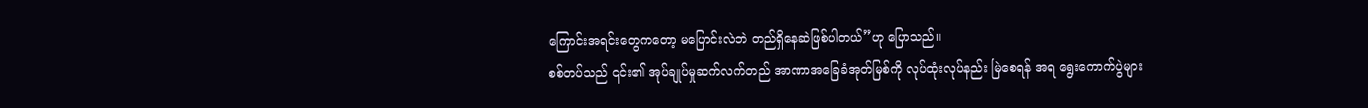ကြောင်းအရင်းတွေကတော့ မပြောင်းလဲဘဲ တည်ရှိနေဆဲဖြစ်ပါတယ်”ဟု ပြောသည်။
စစ်တပ်သည် ၎င်း၏ အုပ်ချုပ်မှုဆက်လက်တည် အာဏာအခြေခံအုတ်မြစ်ကို လုပ်ထုံးလုပ်နည်း မြဲစေရန် အရ ရွေးကောက်ပွဲများ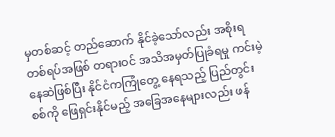မှတစ်ဆင့် တည်ဆောက် နိုင်ခဲ့သော်လည်း အစိုးရတစ်ရပ်အဖြစ် တရားဝင် အသိအမှတ်ပြုခံရမှု ကင်းမဲ့နေဆဲဖြစ်ပြီး နိုင်ငံကကြုံတွေ့ နေရသည့် ပြည်တွင်းစစ်ကို ဖြေရှင်းနိုင်မည့် အခြေအနေများလည်း ဖန်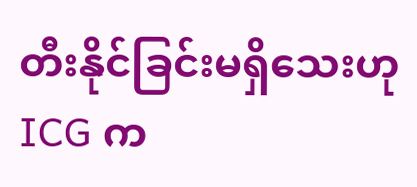တီးနိုင်ခြင်းမရှိသေးဟု ICG က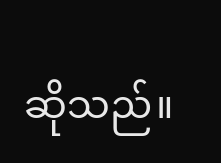ဆိုသည်။